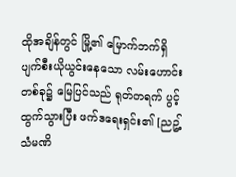ထိုအချိန်တွင် မြို့၏ မြောက်ဘက်ရှိ ပျက်စီးယိုယွင်းနေသော လမ်းဟောင်းတစ်ခု၌ မြေပြင်သည် ရုတ်တရက် ပွင့်ထွက်သွားပြီး ဖက်ဒရေးရှင်း၏ [ညဥ့်သံမဏိ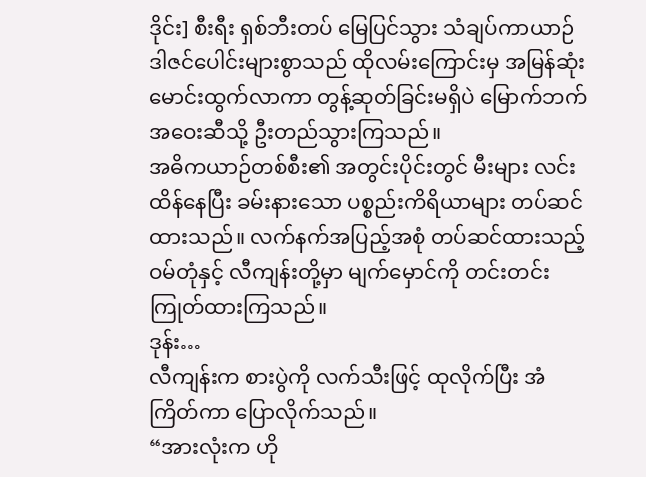ဒိုင်း] စီးရီး ရှစ်ဘီးတပ် မြေပြင်သွား သံချပ်ကာယာဉ် ဒါဇင်ပေါင်းများစွာသည် ထိုလမ်းကြောင်းမှ အမြန်ဆုံး မောင်းထွက်လာကာ တွန့်ဆုတ်ခြင်းမရှိပဲ မြောက်ဘက် အဝေးဆီသို့ ဦးတည်သွားကြသည်။
အဓိကယာဉ်တစ်စီး၏ အတွင်းပိုင်းတွင် မီးများ လင်းထိန်နေပြီး ခမ်းနားသော ပစ္စည်းကိရိယာများ တပ်ဆင်ထားသည်။ လက်နက်အပြည့်အစုံ တပ်ဆင်ထားသည့် ဝမ်တုံနှင့် လီကျန်းတို့မှာ မျက်မှောင်ကို တင်းတင်းကြုတ်ထားကြသည်။
ဒုန်း…
လီကျန်းက စားပွဲကို လက်သီးဖြင့် ထုလိုက်ပြီး အံကြိတ်ကာ ပြောလိုက်သည်။
“အားလုံးက ဟို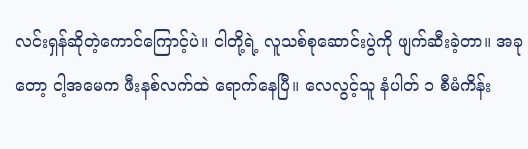လင်းရှန်ဆိုတဲ့ကောင်ကြောင့်ပဲ။ ငါတို့ရဲ့ လူသစ်စုဆောင်းပွဲကို ဖျက်ဆီးခဲ့တာ။ အခုတော့ ငါ့အမေက ဖီးနစ်လက်ထဲ ရောက်နေပြီ။ လေလွင့်သူ နံပါတ် ၁ စီမံကိန်း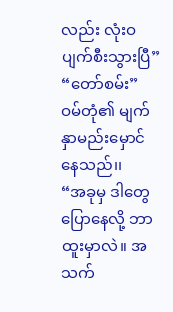လည်း လုံးဝ ပျက်စီးသွားပြီ”
“တော်စမ်း” ဝမ်တုံ၏ မျက်နှာမည်းမှောင်နေသည်၊၊
“အခုမှ ဒါတွေပြောနေလို့ ဘာထူးမှာလဲ။ အသက်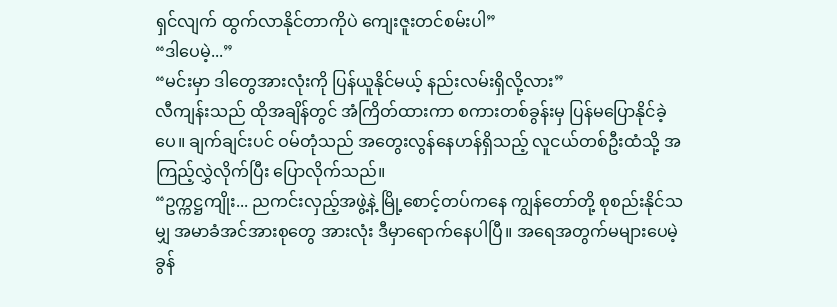ရှင်လျက် ထွက်လာနိုင်တာကိုပဲ ကျေးဇူးတင်စမ်းပါ”
“ဒါပေမဲ့...”
“မင်းမှာ ဒါတွေအားလုံးကို ပြန်ယူနိုင်မယ့် နည်းလမ်းရှိလို့လား”
လီကျန်းသည် ထိုအချိန်တွင် အံကြိတ်ထားကာ စကားတစ်ခွန်းမှ ပြန်မပြောနိုင်ခဲ့ပေ။ ချက်ချင်းပင် ဝမ်တုံသည် အတွေးလွန်နေဟန်ရှိသည့် လူငယ်တစ်ဦးထံသို့ အကြည့်လွှဲလိုက်ပြီး ပြောလိုက်သည်။
“ဥက္ကဋ္ဌကျိုး... ညကင်းလှည့်အဖွဲ့နဲ့ မြို့စောင့်တပ်ကနေ ကျွန်တော်တို့ စုစည်းနိုင်သမျှ အမာခံအင်အားစုတွေ အားလုံး ဒီမှာရောက်နေပါပြီ။ အရေအတွက်မများပေမဲ့ ခွန်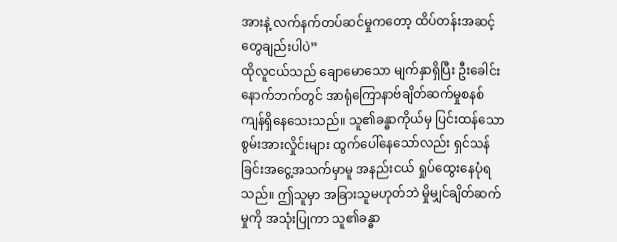အားနဲ့ လက်နက်တပ်ဆင်မှုကတော့ ထိပ်တန်းအဆင့်တွေချည်းပါပဲ”
ထိုလူငယ်သည် ချောမောသော မျက်နှာရှိပြီး ဦးခေါင်းနောက်ဘက်တွင် အာရုံကြောနာဗ်ချိတ်ဆက်မှုစနစ် ကျန်ရှိနေသေးသည်။ သူ၏ခန္ဓာကိုယ်မှ ပြင်းထန်သော စွမ်းအားလှိုင်းများ ထွက်ပေါ်နေသော်လည်း ရှင်သန်ခြင်းအငွေ့အသက်မှာမူ အနည်းငယ် ရှုပ်ထွေးနေပုံရသည်။ ဤသူမှာ အခြားသူမဟုတ်ဘဲ မှိုမျှင်ချိတ်ဆက်မှုကို အသုံးပြုကာ သူ၏ခန္ဓာ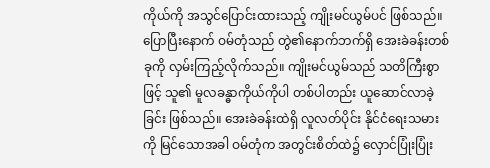ကိုယ်ကို အသွင်ပြောင်းထားသည့် ကျိုးမင်ယွမ်ပင် ဖြစ်သည်။
ပြောပြီးနောက် ဝမ်တုံသည် တွဲ၏နောက်ဘက်ရှိ အေးခဲခန်းတစ်ခုကို လှမ်းကြည့်လိုက်သည်။ ကျိုးမင်ယွမ်သည် သတိကြီးစွာဖြင့် သူ၏ မူလခန္ဓာကိုယ်ကိုပါ တစ်ပါတည်း ယူဆောင်လာခဲ့ခြင်း ဖြစ်သည်။ အေးခဲခန်းထဲရှိ လူလတ်ပိုင်း နိုင်ငံရေးသမားကို မြင်သောအခါ ဝမ်တုံက အတွင်းစိတ်ထဲ၌ လှောင်ပြုံးပြုံး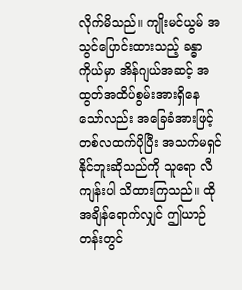လိုက်မိသည်။ ကျိုးမင်ယွမ် အသွင်ပြောင်းထားသည့် ခန္ဓာကိုယ်မှာ အိန်ဂျယ်အဆင့် အထွတ်အထိပ်စွမ်းအားရှိနေသော်လည်း အခြေခံအားဖြင့် တစ်လထက်ပိုပြီး အသက်မရှင်နိုင်ဘူးဆိုသည်ကို သူရော လီကျန်းပါ သိထားကြသည်။ ထိုအချိန်ရောက်လျှင် ဤယာဉ်တန်းတွင်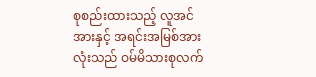စုစည်းထားသည့် လူအင်အားနှင့် အရင်းအမြစ်အားလုံးသည် ဝမ်မိသားစုလက်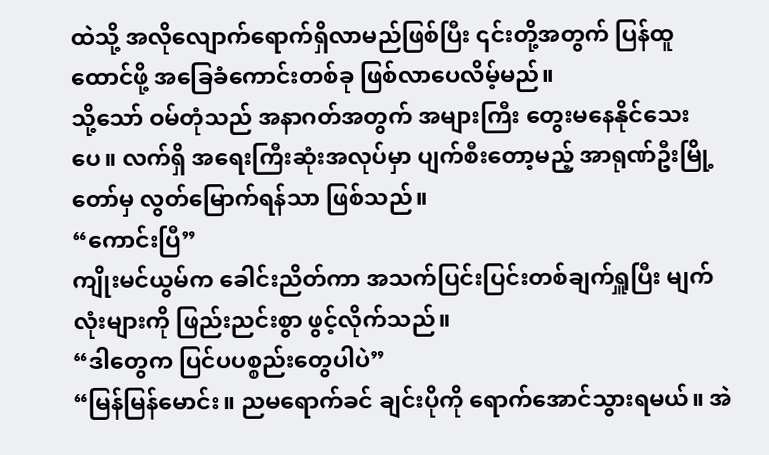ထဲသို့ အလိုလျောက်ရောက်ရှိလာမည်ဖြစ်ပြီး ၎င်းတို့အတွက် ပြန်ထူထောင်ဖို့ အခြေခံကောင်းတစ်ခု ဖြစ်လာပေလိမ့်မည်။
သို့သော် ဝမ်တုံသည် အနာဂတ်အတွက် အများကြီး တွေးမနေနိုင်သေးပေ။ လက်ရှိ အရေးကြီးဆုံးအလုပ်မှာ ပျက်စီးတော့မည့် အာရုဏ်ဦးမြို့တော်မှ လွတ်မြောက်ရန်သာ ဖြစ်သည်။
“ကောင်းပြီ”
ကျိုးမင်ယွမ်က ခေါင်းညိတ်ကာ အသက်ပြင်းပြင်းတစ်ချက်ရှူပြီး မျက်လုံးများကို ဖြည်းညင်းစွာ ဖွင့်လိုက်သည်။
“ဒါတွေက ပြင်ပပစ္စည်းတွေပါပဲ”
“မြန်မြန်မောင်း။ ညမရောက်ခင် ချင်းပိုကို ရောက်အောင်သွားရမယ်။ အဲ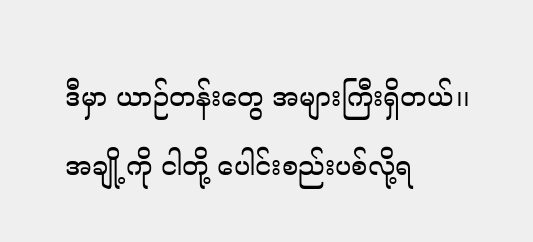ဒီမှာ ယာဉ်တန်းတွေ အများကြီးရှိတယ်၊၊ အချို့ကို ငါတို့ ပေါင်းစည်းပစ်လို့ရ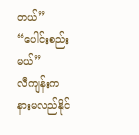တယ်”
“ပေါင်းစည်းမယ်”
လီကျန်းက နားမလည်နိုင်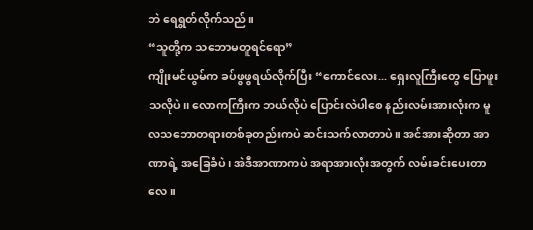ဘဲ ရေရွတ်လိုက်သည်။
“သူတို့က သဘောမတူရင်ရော”
ကျိုးမင်ယွမ်က ခပ်ဖွဖွရယ်လိုက်ပြီး “ကောင်လေး... ရှေးလူကြီးတွေ ပြောဖူးသလိုပဲ၊၊ လောကကြီးက ဘယ်လိုပဲ ပြောင်းလဲပါစေ နည်းလမ်းအားလုံးက မူလသဘောတရားတစ်ခုတည်းကပဲ ဆင်းသက်လာတာပဲ။ အင်အားဆိုတာ အာဏာရဲ့ အခြေခံပဲ၊ အဲဒီအာဏာကပဲ အရာအားလုံးအတွက် လမ်းခင်းပေးတာလေ။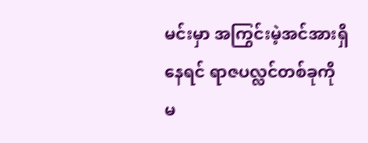မင်းမှာ အကြွင်းမဲ့အင်အားရှိနေရင် ရာဇပလ္လင်တစ်ခုကို မ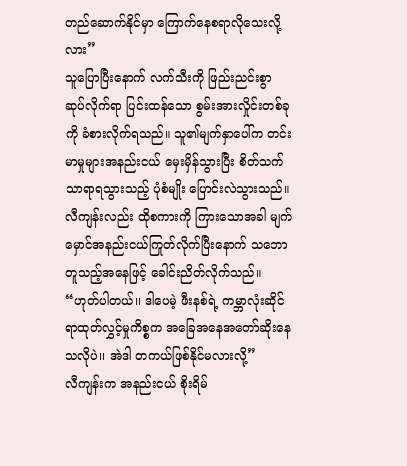တည်ဆောက်နိုင်မှာ ကြောက်နေစရာလိုသေးလို့လား”
သူပြောပြီးနောက် လက်သီးကို ဖြည်းညင်းစွာ ဆုပ်လိုက်ရာ ပြင်းထန်သော စွမ်းအားလှိုင်းတစ်ခုကို ခံစားလိုက်ရသည်။ သူ၏မျက်နှာပေါ်က တင်းမာမှုများအနည်းငယ် မှေးမှိန်သွားပြီး စိတ်သက်သာရာရသွားသည့် ပုံစံမျိုး ပြောင်းလဲသွားသည်။ လီကျန်းလည်း ထိုစကားကို ကြားသောအခါ မျက်မှောင်အနည်းငယ်ကြုတ်လိုက်ပြီးနောက် သဘောတူသည့်အနေဖြင့် ခေါင်းညိတ်လိုက်သည်။
“ဟုတ်ပါတယ်၊၊ ဒါပေမဲ့ ဖီးနစ်ရဲ့ ကမ္ဘာလုံးဆိုင်ရာထုတ်လွှင့်မှုကိစ္စက အခြေအနေအတော်ဆိုးနေသလိုပဲ၊၊ အဲဒါ တကယ်ဖြစ်နိုင်မလားလို့”
လီကျန်းက အနည်းငယ် စိုးရိမ်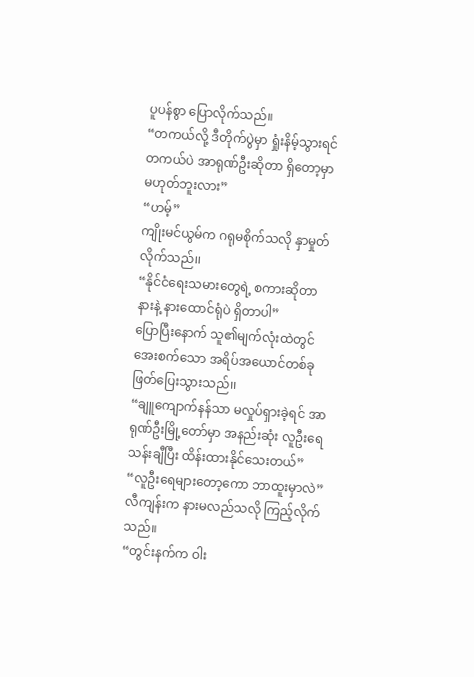ပူပန်စွာ ပြောလိုက်သည်။
“တကယ်လို့ ဒီတိုက်ပွဲမှာ ရှုံးနိမ့်သွားရင် တကယ်ပဲ အာရုဏ်ဦးဆိုတာ ရှိတော့မှာ မဟုတ်ဘူးလား”
“ဟမ့်”
ကျိုးမင်ယွမ်က ဂရုမစိုက်သလို နှာမှုတ်လိုက်သည်၊၊
“နိုင်ငံရေးသမားတွေရဲ့ စကားဆိုတာ နားနဲ့ နားထောင်ရုံပဲ ရှိတာပါ”
ပြောပြီးနောက် သူ၏မျက်လုံးထဲတွင် အေးစက်သော အရိပ်အယောင်တစ်ခု ဖြတ်ပြေးသွားသည်၊၊
“ချူကျောက်နန်သာ မလှုပ်ရှားခဲ့ရင် အာရုဏ်ဦးမြို့တော်မှာ အနည်းဆုံး လူဦးရေသန်းချီပြီး ထိန်းထားနိုင်သေးတယ်”
“လူဦးရေများတော့ကော ဘာထူးမှာလဲ”
လီကျန်းက နားမလည်သလို ကြည့်လိုက်သည်။
“တွင်းနက်က ဝါး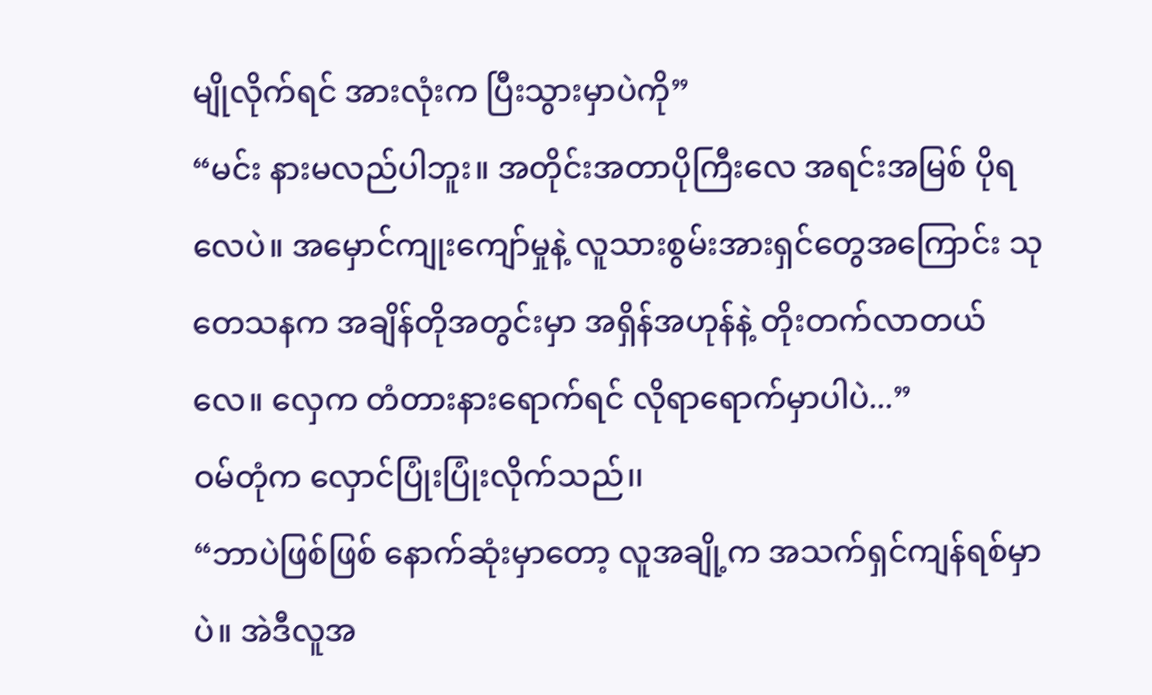မျိုလိုက်ရင် အားလုံးက ပြီးသွားမှာပဲကို”
“မင်း နားမလည်ပါဘူး။ အတိုင်းအတာပိုကြီးလေ အရင်းအမြစ် ပိုရလေပဲ။ အမှောင်ကျုးကျော်မှုနဲ့ လူသားစွမ်းအားရှင်တွေအကြောင်း သုတေသနက အချိန်တိုအတွင်းမှာ အရှိန်အဟုန်နဲ့ တိုးတက်လာတယ်လေ။ လှေက တံတားနားရောက်ရင် လိုရာရောက်မှာပါပဲ...”
ဝမ်တုံက လှောင်ပြုံးပြုံးလိုက်သည်၊၊
“ဘာပဲဖြစ်ဖြစ် နောက်ဆုံးမှာတော့ လူအချို့က အသက်ရှင်ကျန်ရစ်မှာပဲ။ အဲဒီလူအ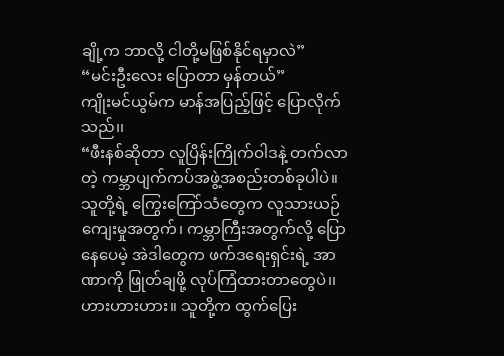ချို့က ဘာလို့ ငါတို့မဖြစ်နိုင်ရမှာလဲ”
“မင်းဦးလေး ပြောတာ မှန်တယ်”
ကျိုးမင်ယွမ်က မာန်အပြည့်ဖြင့် ပြောလိုက်သည်၊၊
“ဖီးနစ်ဆိုတာ လူပြိန်းကြိုက်ဝါဒနဲ့ တက်လာတဲ့ ကမ္ဘာပျက်ကပ်အဖွဲ့အစည်းတစ်ခုပါပဲ။ သူတို့ရဲ့ ကြွေးကြော်သံတွေက လူသားယဉ်ကျေးမှုအတွက်၊ ကမ္ဘာကြီးအတွက်လို့ ပြောနေပေမဲ့ အဲဒါတွေက ဖက်ဒရေးရှင်းရဲ့ အာဏာကို ဖြုတ်ချဖို့ လုပ်ကြံထားတာတွေပဲ၊၊ ဟားဟားဟား။ သူတို့က ထွက်ပြေး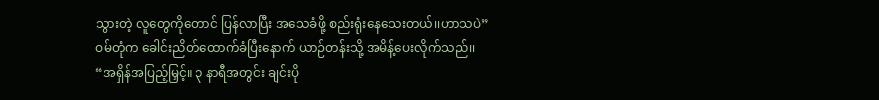သွားတဲ့ လူတွေကိုတောင် ပြန်လာပြီး အသေခံဖို့ စည်းရုံးနေသေးတယ်၊၊ဟာသပဲ”
ဝမ်တုံက ခေါင်းညိတ်ထောက်ခံပြီးနောက် ယာဉ်တန်းသို့ အမိန့်ပေးလိုက်သည်၊၊
“အရှိန်အပြည့်မြှင့်။ ၃ နာရီအတွင်း ချင်းပို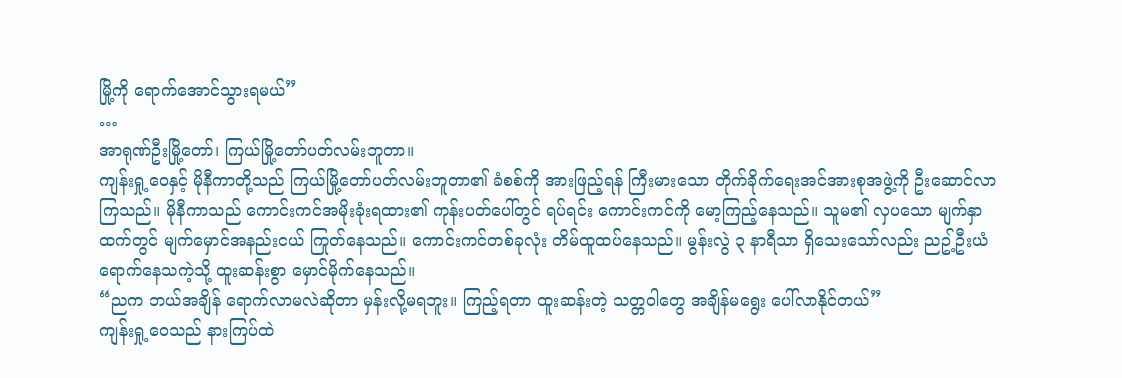မြို့ကို ရောက်အောင်သွားရမယ်”
…
အာရုဏ်ဦးမြို့တော်၊ ကြယ်မြို့တော်ပတ်လမ်းဘူတာ။
ကျန်းရှု့ဝေနှင့် မိုနီကာတို့သည် ကြယ်မြို့တော်ပတ်လမ်းဘူတာ၏ ခံစစ်ကို အားဖြည့်ရန် ကြီးမားသော တိုက်ခိုက်ရေးအင်အားစုအဖွဲ့ကို ဦးဆောင်လာကြသည်။ မိုနီကာသည် ကောင်းကင်အမိုးခုံးရထား၏ ကုန်းပတ်ပေါ်တွင် ရပ်ရင်း ကောင်းကင်ကို မော့ကြည့်နေသည်။ သူမ၏ လှပသော မျက်နှာထက်တွင် မျက်မှောင်အနည်းငယ် ကြုတ်နေသည်။ ကောင်းကင်တစ်ခုလုံး တိမ်ထူထပ်နေသည်။ မွန်းလွဲ ၃ နာရီသာ ရှိသေးသော်လည်း ညဥ့်ဦးယံ ရောက်နေသကဲ့သို့ ထူးဆန်းစွာ မှောင်မိုက်နေသည်။
“ညက ဘယ်အချိန် ရောက်လာမလဲဆိုတာ မှန်းလို့မရဘူး။ ကြည့်ရတာ ထူးဆန်းတဲ့ သတ္တဝါတွေ အချိန်မရွေး ပေါ်လာနိုင်တယ်”
ကျန်းရှု့ဝေသည် နားကြပ်ထဲ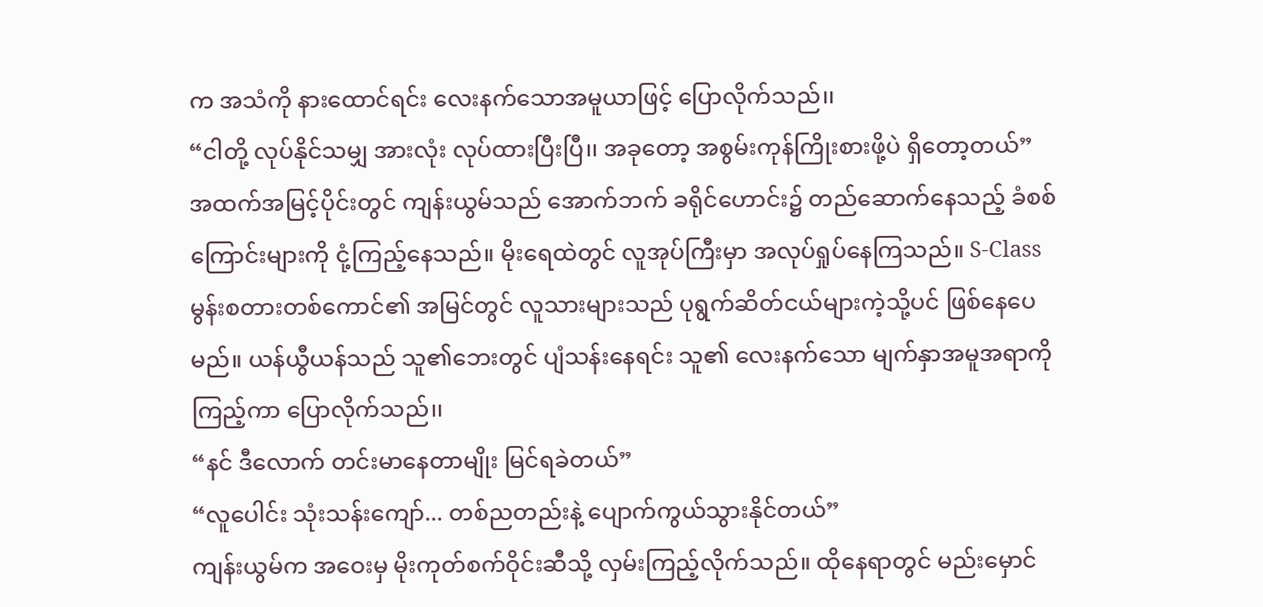က အသံကို နားထောင်ရင်း လေးနက်သောအမူယာဖြင့် ပြောလိုက်သည်၊၊
“ငါတို့ လုပ်နိုင်သမျှ အားလုံး လုပ်ထားပြီးပြီ၊၊ အခုတော့ အစွမ်းကုန်ကြိုးစားဖို့ပဲ ရှိတော့တယ်”
အထက်အမြင့်ပိုင်းတွင် ကျန်းယွမ်သည် အောက်ဘက် ခရိုင်ဟောင်း၌ တည်ဆောက်နေသည့် ခံစစ်ကြောင်းများကို ငုံ့ကြည့်နေသည်။ မိုးရေထဲတွင် လူအုပ်ကြီးမှာ အလုပ်ရှုပ်နေကြသည်။ S-Class မွန်းစတားတစ်ကောင်၏ အမြင်တွင် လူသားများသည် ပုရွက်ဆိတ်ငယ်များကဲ့သို့ပင် ဖြစ်နေပေမည်။ ယန်ယွီယန်သည် သူ၏ဘေးတွင် ပျံသန်းနေရင်း သူ၏ လေးနက်သော မျက်နှာအမူအရာကို ကြည့်ကာ ပြောလိုက်သည်၊၊
“နင် ဒီလောက် တင်းမာနေတာမျိုး မြင်ရခဲတယ်”
“လူပေါင်း သုံးသန်းကျော်... တစ်ညတည်းနဲ့ ပျောက်ကွယ်သွားနိုင်တယ်”
ကျန်းယွမ်က အဝေးမှ မိုးကုတ်စက်ဝိုင်းဆီသို့ လှမ်းကြည့်လိုက်သည်။ ထိုနေရာတွင် မည်းမှောင်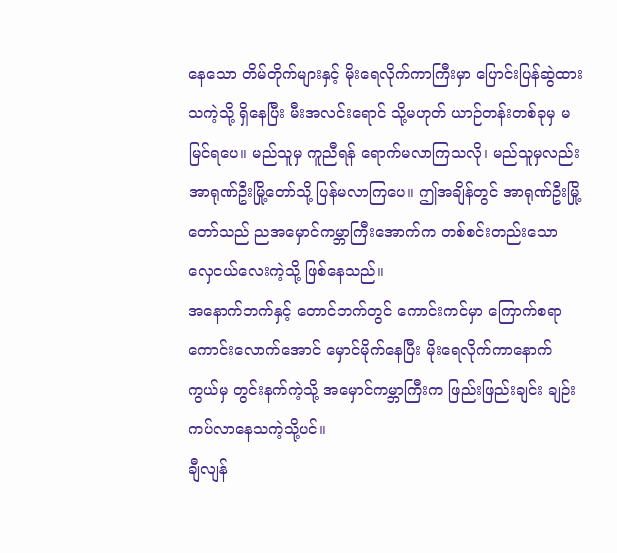နေသော တိမ်တိုက်များနှင့် မိုးရေလိုက်ကာကြီးမှာ ပြောင်းပြန်ဆွဲထားသကဲ့သို့ ရှိနေပြီး မီးအလင်းရောင် သို့မဟုတ် ယာဉ်တန်းတစ်ခုမှ မမြင်ရပေ။ မည်သူမှ ကူညီရန် ရောက်မလာကြသလို၊ မည်သူမှလည်း အာရုဏ်ဦးမြို့တော်သို့ ပြန်မလာကြပေ။ ဤအချိန်တွင် အာရုဏ်ဦးမြို့တော်သည် ညအမှောင်ကမ္ဘာကြီးအောက်က တစ်စင်းတည်းသော လှေငယ်လေးကဲ့သို့ ဖြစ်နေသည်။
အနောက်ဘက်နှင့် တောင်ဘက်တွင် ကောင်းကင်မှာ ကြောက်စရာကောင်းလောက်အောင် မှောင်မိုက်နေပြီး မိုးရေလိုက်ကာနောက်ကွယ်မှ တွင်းနက်ကဲ့သို့ အမှောင်ကမ္ဘာကြီးက ဖြည်းဖြည်းချင်း ချဉ်းကပ်လာနေသကဲ့သို့ပင်။
ချီလျန်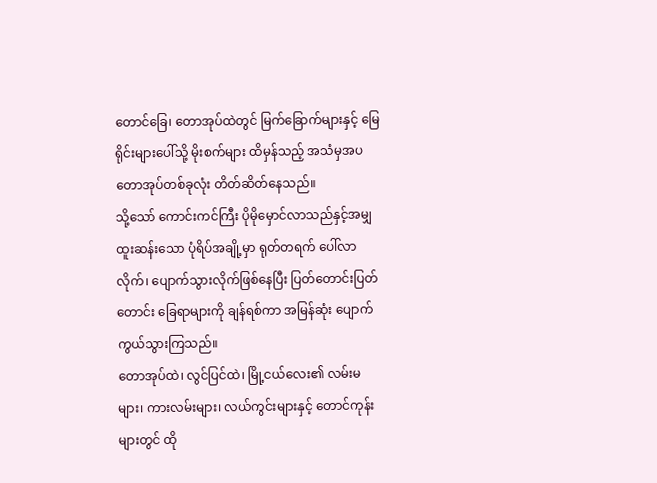တောင်ခြေ၊ တောအုပ်ထဲတွင် မြက်ခြောက်များနှင့် မြေရိုင်းများပေါ်သို့ မိုးစက်များ ထိမှန်သည့် အသံမှအပ တောအုပ်တစ်ခုလုံး တိတ်ဆိတ်နေသည်။
သို့သော် ကောင်းကင်ကြီး ပိုမိုမှောင်လာသည်နှင့်အမျှ ထူးဆန်းသော ပုံရိပ်အချို့မှာ ရုတ်တရက် ပေါ်လာလိုက်၊ ပျောက်သွားလိုက်ဖြစ်နေပြီး ပြတ်တောင်းပြတ်တောင်း ခြေရာများကို ချန်ရစ်ကာ အမြန်ဆုံး ပျောက်ကွယ်သွားကြသည်။
တောအုပ်ထဲ၊ လွင်ပြင်ထဲ၊ မြို့ငယ်လေး၏ လမ်းမများ၊ ကားလမ်းများ၊ လယ်ကွင်းများနှင့် တောင်ကုန်းများတွင် ထို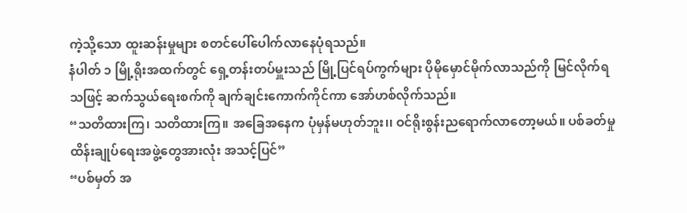ကဲ့သို့သော ထူးဆန်းမှုများ စတင်ပေါ်ပေါက်လာနေပုံရသည်။
နံပါတ် ၁ မြို့ရိုးအထက်တွင် ရှေ့တန်းတပ်မှူးသည် မြို့ပြင်ရပ်ကွက်များ ပိုမိုမှောင်မိုက်လာသည်ကို မြင်လိုက်ရသဖြင့် ဆက်သွယ်ရေးစက်ကို ချက်ချင်းကောက်ကိုင်ကာ အော်ဟစ်လိုက်သည်။
“သတိထားကြ၊ သတိထားကြ။ အခြေအနေက ပုံမှန်မဟုတ်ဘူး၊၊ ဝင်ရိုးစွန်းညရောက်လာတော့မယ်။ ပစ်ခတ်မှု ထိန်းချုပ်ရေးအဖွဲ့တွေအားလုံး အသင့်ပြင်”
“ပစ်မှတ် အ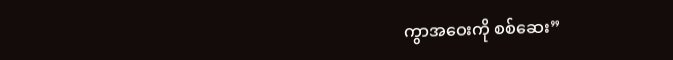ကွာအဝေးကို စစ်ဆေး”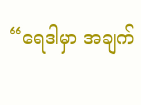“ရေဒါမှာ အချက်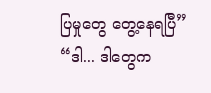ပြမှုတွေ တွေ့နေရပြီ”
“ဒါ... ဒါတွေက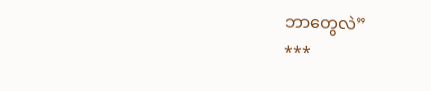ဘာတွေလဲ”
***